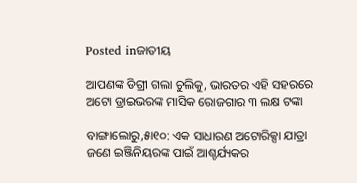Posted inଜାତୀୟ

ଆପଣଙ୍କ ଡିଗ୍ରୀ ଗଲା ଚୁଲିକୁ, ଭାରତର ଏହି ସହରରେ ଅଟୋ ଡ୍ରାଇଭରଙ୍କ ମାସିକ ରୋଜଗାର ୩ ଲକ୍ଷ ଟଙ୍କା

ବାଙ୍ଗାଲୋରୁ,୫ା୧୦: ଏକ ସାଧାରଣ ଅଟୋରିକ୍ସା ଯାତ୍ରା ଜଣେ ଇଞ୍ଜିନିୟରଙ୍କ ପାଇଁ ଆଶ୍ଚର୍ଯ୍ୟକର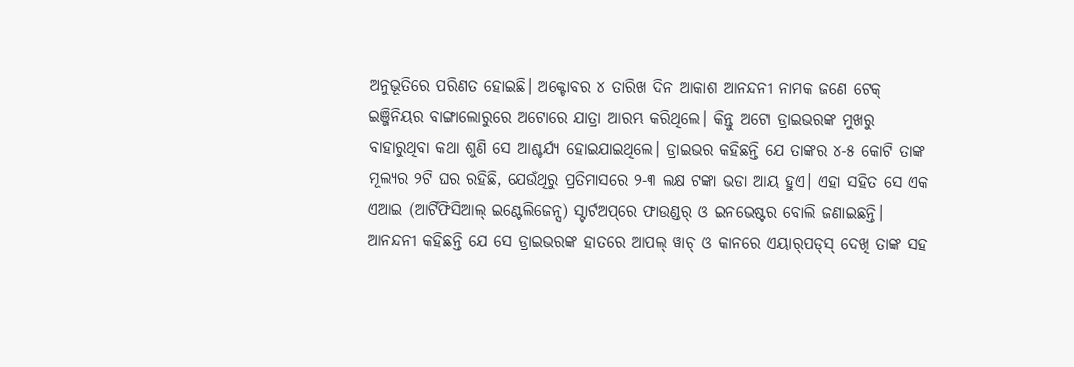ଅନୁଭୂତିରେ ପରିଣତ ହୋଇଛି। ଅକ୍ଟୋବର ୪ ତାରିଖ ଦିନ ଆକାଶ ଆନନ୍ଦନୀ ନାମକ ଜଣେ ଟେକ୍‌ ଇଞ୍ଜିନିୟର ବାଙ୍ଗାଲୋରୁରେ ଅଟୋରେ ଯାତ୍ରା ଆରମ୍ଭ କରିଥିଲେ। କିନ୍ତୁ ଅଟୋ ଡ୍ରାଇଭରଙ୍କ ମୁଖରୁ ବାହାରୁଥିବା କଥା ଶୁଣି ସେ ଆଶ୍ଚର୍ଯ୍ୟ ହୋଇଯାଇଥିଲେ। ଡ୍ରାଇଭର କହିଛନ୍ତି ଯେ ତାଙ୍କର ୪-୫ କୋଟି ତାଙ୍କ ମୂଲ୍ୟର ୨ଟି ଘର ରହିଛି, ଯେଉଁଥିରୁ ପ୍ରତିମାସରେ ୨-୩ ଲକ୍ଷ ଟଙ୍କା ଭଡା ଆୟ ହୁଏ। ଏହା ସହିତ ସେ ଏକ ଏଆଇ (ଆର୍ଟିଫିସିଆଲ୍‌ ଇଣ୍ଟେଲିଜେନ୍ସ) ସ୍ଟାର୍ଟଅପ୍‌ରେ ଫାଉଣ୍ଡର୍‌ ଓ ଇନଭେଷ୍ଟର ବୋଲି ଜଣାଇଛନ୍ତି। ଆନନ୍ଦନୀ କହିଛନ୍ତି ଯେ ସେ ଡ୍ରାଇଭରଙ୍କ ହାତରେ ଆପଲ୍‌ ୱାଚ୍‌ ଓ କାନରେ ଏୟାର୍‌ପଡ୍‌ସ୍‌ ଦେଖି ତାଙ୍କ ସହ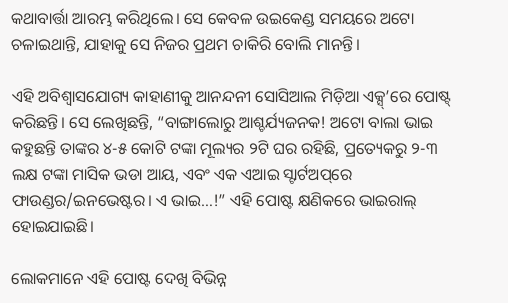କଥାବାର୍ତ୍ତା ଆରମ୍ଭ କରିଥିଲେ। ସେ କେବଳ ଉଇକେଣ୍ଡ ସମୟରେ ଅଟୋ ଚଳାଇଥାନ୍ତି, ଯାହାକୁ ସେ ନିଜର ପ୍ରଥମ ଚାକିରି ବୋଲି ମାନନ୍ତି।

ଏହି ଅବିଶ୍ୱାସଯୋଗ୍ୟ କାହାଣୀକୁ ଆନନ୍ଦନୀ ସୋସିଆଲ ମିଡ଼ିଆ ଏକ୍ସ୍‌’ରେ ପୋଷ୍ଟ୍‌ କରିଛନ୍ତି। ସେ ଲେଖିଛନ୍ତି, “ବାଙ୍ଗାଲୋରୁ ଆଶ୍ଚର୍ଯ୍ୟଜନକ! ଅଟୋ ବାଲା ଭାଇ କହୁଛନ୍ତି ତାଙ୍କର ୪-୫ କୋଟି ଟଙ୍କା ମୂଲ୍ୟର ୨ଟି ଘର ରହିଛି, ପ୍ରତ୍ୟେକରୁ ୨-୩ ଲକ୍ଷ ଟଙ୍କା ମାସିକ ଭଡା ଆୟ, ଏବଂ ଏକ ଏଆଇ ସ୍ଟାର୍ଟଅପ୍‌ରେ ଫାଉଣ୍ଡର/ଇନଭେଷ୍ଟର। ଏ ଭାଇ…!” ଏହି ପୋଷ୍ଟ କ୍ଷଣିକରେ ଭାଇରାଲ୍‌ ହୋଇଯାଇଛି।

ଲୋକମାନେ ଏହି ପୋଷ୍ଟ ଦେଖି ବିଭିନ୍ନ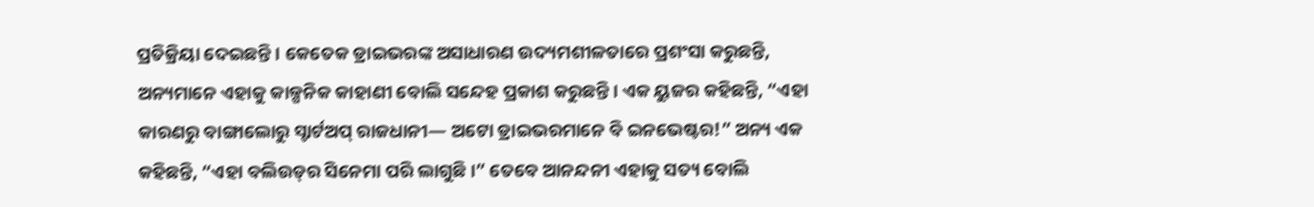ପ୍ରତିକ୍ରିୟା ଦେଇଛନ୍ତି। କେତେକ ଡ୍ରାଇଭରଙ୍କ ଅସାଧାରଣ ଉଦ୍ୟମଶୀଳତାରେ ପ୍ରଶଂସା କରୁଛନ୍ତି, ଅନ୍ୟମାନେ ଏହାକୁ କାଳ୍ପନିକ କାହାଣୀ ବୋଲି ସନ୍ଦେହ ପ୍ରକାଶ କରୁଛନ୍ତି। ଏକ ୟୁଜର କହିଛନ୍ତି, “ଏହା କାରଣରୁ ବାଙ୍ଗାଲୋରୁ ସ୍ଟାର୍ଟଅପ୍‌ ରାଜଧାନୀ— ଅଟୋ ଡ୍ରାଇଭରମାନେ ବି ଇନଭେଷ୍ଟର!” ଅନ୍ୟ ଏକ କହିଛନ୍ତି, “ଏହା ବଲିଉଡ୍‌ର ସିନେମା ପରି ଲାଗୁଛି।” ତେବେ ଆନନ୍ଦନୀ ଏହାକୁ ସତ୍ୟ ବୋଲି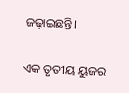ଜଢ଼ାଇଛନ୍ତି।

ଏକ ତୃତୀୟ ୟୁଜର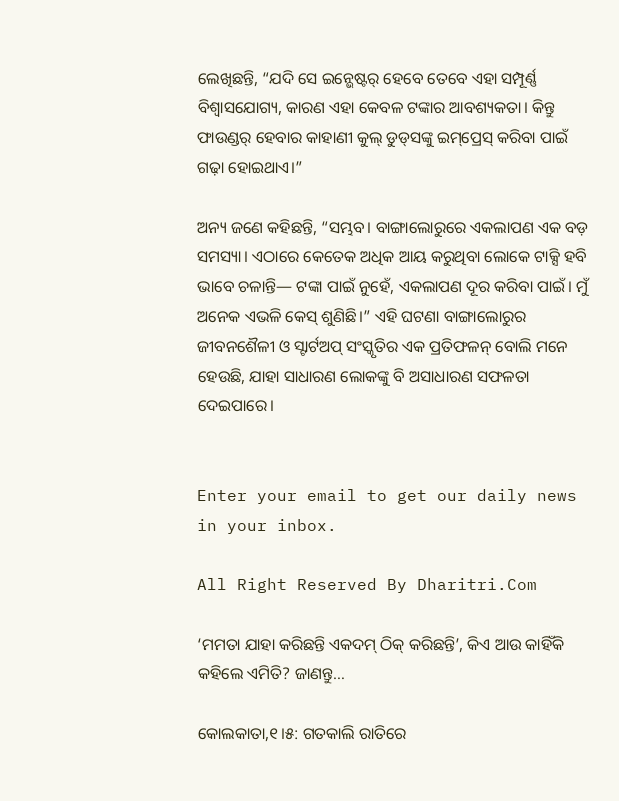ଲେଖିଛନ୍ତି, “ଯଦି ସେ ଇନ୍ଭେଷ୍ଟର୍‌ ହେବେ ତେବେ ଏହା ସମ୍ପୂର୍ଣ୍ଣ ବିଶ୍ୱାସଯୋଗ୍ୟ, କାରଣ ଏହା କେବଳ ଟଙ୍କାର ଆବଶ୍ୟକତା। କିନ୍ତୁ ଫାଉଣ୍ଡର୍‌ ହେବାର କାହାଣୀ କୁଲ୍‌ ଡୁଡ୍‌ସଙ୍କୁ ଇମ୍‌ପ୍ରେସ୍‌ କରିବା ପାଇଁ ଗଢ଼ା ହୋଇଥାଏ।”

ଅନ୍ୟ ଜଣେ କହିଛନ୍ତି, “ସମ୍ଭବ। ବାଙ୍ଗାଲୋରୁରେ ଏକଲାପଣ ଏକ ବଡ଼ ସମସ୍ୟା। ଏଠାରେ କେତେକ ଅଧିକ ଆୟ କରୁଥିବା ଲୋକେ ଟାକ୍ସି ହବି ଭାବେ ଚଳାନ୍ତି— ଟଙ୍କା ପାଇଁ ନୁହେଁ, ଏକଲାପଣ ଦୂର କରିବା ପାଇଁ। ମୁଁ ଅନେକ ଏଭଳି କେସ୍‌ ଶୁଣିଛି।” ଏହି ଘଟଣା ବାଙ୍ଗାଲୋରୁର ଜୀବନଶୈଳୀ ଓ ସ୍ଟାର୍ଟଅପ୍‌ ସଂସ୍କୃତିର ଏକ ପ୍ରତିଫଳନ୍‌ ବୋଲି ମନେ ହେଉଛି, ଯାହା ସାଧାରଣ ଲୋକଙ୍କୁ ବି ଅସାଧାରଣ ସଫଳତା ଦେଇପାରେ।


Enter your email to get our daily news in your inbox.

All Right Reserved By Dharitri.Com

‘ମମତା ଯାହା କରିଛନ୍ତି ଏକଦମ୍‌ ଠିକ୍‌ କରିଛନ୍ତି’, କିଏ ଆଉ କାହିଁକି କହିଲେ ଏମିତି? ଜାଣନ୍ତୁ…

କୋଲକାତା,୧।୫: ଗତକାଲି ରାତିରେ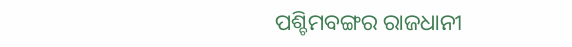ପଶ୍ଚିମବଙ୍ଗର ରାଜଧାନୀ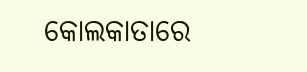କୋଲକାତାରେ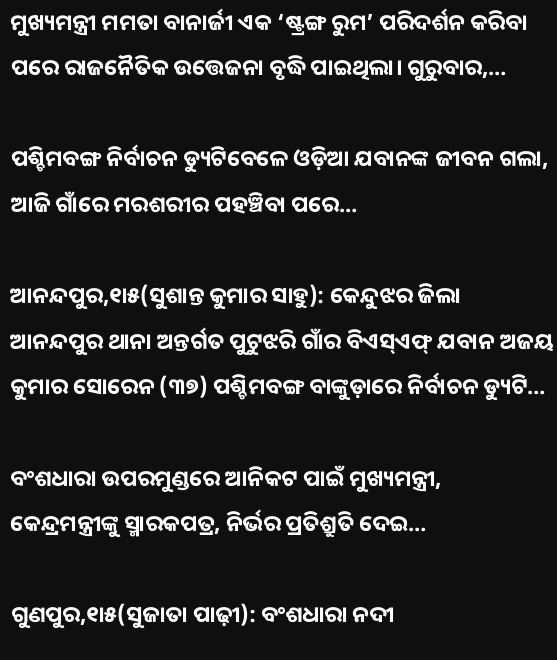ମୁଖ୍ୟମନ୍ତ୍ରୀ ମମତା ବାନାର୍ଜୀ ଏକ ‘ଷ୍ଟ୍ରଙ୍ଗ ରୁମ’ ପରିଦର୍ଶନ କରିବା ପରେ ରାଜନୈତିକ ଉତ୍ତେଜନା ବୃଦ୍ଧି ପାଇଥିଲା। ଗୁରୁବାର,…

ପଶ୍ଚିମବଙ୍ଗ ନିର୍ବାଚନ ଡ୍ୟୁଟିବେଳେ ଓଡ଼ିଆ ଯବାନଙ୍କ ଜୀବନ ଗଲା, ଆଜି ଗାଁରେ ମରଶରୀର ପହଞ୍ଚିବା ପରେ…

ଆନନ୍ଦପୁର,୧ା୫(ସୁଶାନ୍ତ କୁମାର ସାହୁ): କେନ୍ଦୁଝର ଜିଲା ଆନନ୍ଦପୁର ଥାନା ଅନ୍ତର୍ଗତ ପୁଟୁଝରି ଗାଁର ବିଏସ୍‌ଏଫ୍‌ ଯବାନ ଅଜୟ କୁମାର ସୋରେନ (୩୭) ପଶ୍ଚିମବଙ୍ଗ ବାଙ୍କୁଡ଼ାରେ ନିର୍ବାଚନ ଡ୍ୟୁଟି…

ବଂଶଧାରା ଉପରମୁଣ୍ଡରେ ଆନିକଟ ପାଇଁ ମୁଖ୍ୟମନ୍ତ୍ରୀ, କେନ୍ଦ୍ରମନ୍ତ୍ରୀଙ୍କୁ ସ୍ମାରକପତ୍ର, ନିର୍ଭର ପ୍ରତିଶ୍ରୁତି ଦେଇ…

ଗୁଣପୁର,୧ା୫(ସୁଜାତା ପାଢ଼ୀ): ବଂଶଧାରା ନଦୀ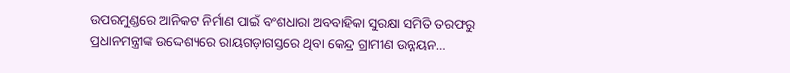ଉପରମୁଣ୍ଡରେ ଆନିକଟ ନିର୍ମାଣ ପାଇଁ ବଂଶଧାରା ଅବବାହିକା ସୁରକ୍ଷା ସମିତି ତରଫରୁ ପ୍ରଧାନମନ୍ତ୍ରୀଙ୍କ ଉଦ୍ଦେଶ୍ୟରେ ରାୟଗଡ଼ାଗସ୍ତରେ ଥିବା କେନ୍ଦ୍ର ଗ୍ରାମୀଣ ଉନ୍ନୟନ…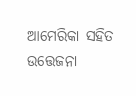ଆମେରିକା ସହିତ ଉତ୍ତେଜନା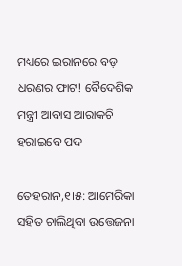ମଧ୍ୟରେ ଇରାନରେ ବଡ଼ ଧରଣର ଫାଟ! ବୈଦେଶିକ ମନ୍ତ୍ରୀ ଆବାସ ଆରାକଚି ହରାଇବେ ପଦ

ତେହରାନ,୧।୫: ଆମେରିକା ସହିତ ଚାଲିଥିବା ଉତ୍ତେଜନା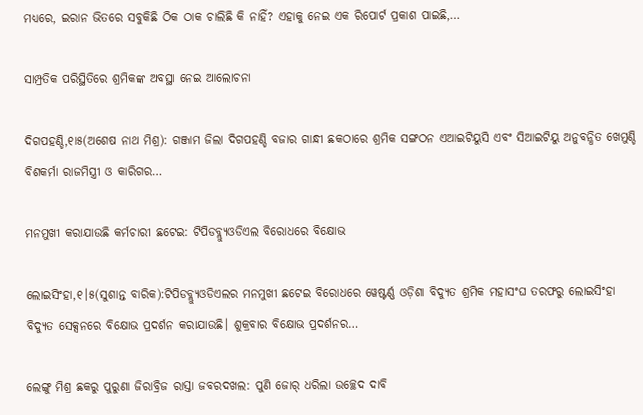ମଧ୍ୟରେ, ଇରାନ ଭିତରେ ସବୁକିଛି ଠିକ ଠାକ ଚାଲିଛି କି ନାହିଁ? ଏହାକୁ ନେଇ ଏକ ରିପୋର୍ଟ ପ୍ରକାଶ ପାଇଛି,…

ସାମ୍ପ୍ରତିକ ପରିସ୍ଥିତିରେ ଶ୍ରମିକଙ୍କ ଅବସ୍ଥା ନେଇ ଆଲୋଚନା

ଦିଗପହଣ୍ଡି,୧ା୫(ଅଶେଷ ନାଥ ମିଶ୍ର): ଗଞ୍ଜାମ ଜିଲା ଦିଗପହଣ୍ଡି ବଜାର ଗାନ୍ଧୀ ଛକଠାରେ ଶ୍ରମିକ ସଙ୍ଗଠନ ଏଆଇଟିୟୁସି ଏବଂ ସିଆଇଟିୟୁ ଅନୁବନ୍ଧିତ ଖେମୁଣ୍ଡି ବିଶକର୍ମା ରାଜମିସ୍ତ୍ରୀ ଓ କାରିଗର…

ମନମୁଖୀ କରାଯାଉଛି କର୍ମଚାରୀ ଛଟେଇ: ଟିପିଡବ୍ଲ୍ୟୁଓଡିଏଲ ବିରୋଧରେ ବିକ୍ଷୋଭ

ଲୋଇସିଂହା,୧।୫(ସୁଶାନ୍ତ ବାରିକ):ଟିପିଡବ୍ଲ୍ୟୁଓଡିଏଲର ମନମୁଖୀ ଛଟେଇ ବିରୋଧରେ ୱେଷ୍ଟର୍ଣ୍ଣ ଓଡ଼ିଶା ବିଦ୍ୟୁତ ଶ୍ରମିକ ମହାସଂଘ ତରଫରୁ ଲୋଇସିଂହା ବିଦ୍ୟୁତ ସେକ୍ସନରେ ବିକ୍ଷୋଭ ପ୍ରଦର୍ଶନ କରାଯାଉଛି। ଶୁକ୍ରବାର ବିକ୍ଷୋଭ ପ୍ରଦର୍ଶନର…

ଲେଙ୍ଗୁ ମିଶ୍ର ଛକରୁ ପୁରୁଣା ଜିରାବ୍ରିଜ ରାସ୍ତା ଜବରଦଖଲ: ପୁଣି ଜୋର୍‌ ଧରିଲା ଉଚ୍ଛେଦ ଦାବି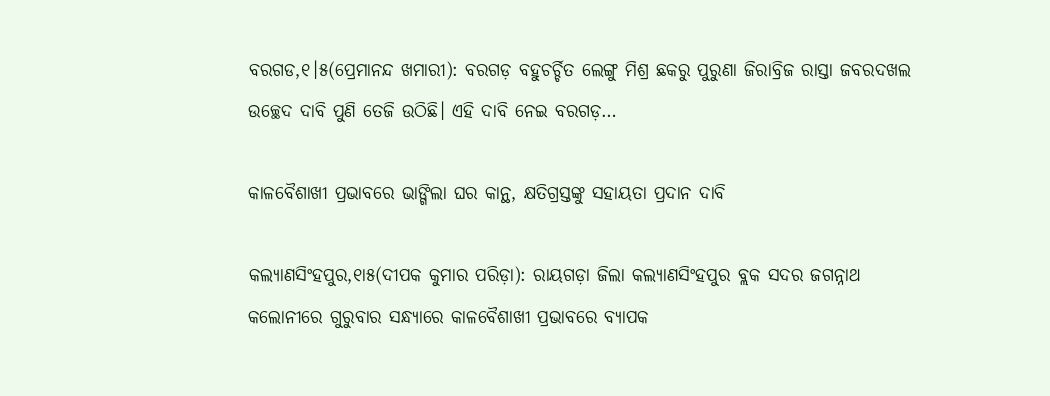ବରଗଡ,୧।୫(ପ୍ରେମାନନ୍ଦ ଖମାରୀ): ବରଗଡ଼ ବହୁଚର୍ଚ୍ଚିତ ଲେଙ୍ଗୁ ମିଶ୍ର ଛକରୁ ପୁରୁଣା ଜିରାବ୍ରିଜ ରାସ୍ତା ଜବରଦଖଲ ଉଚ୍ଛେଦ ଦାବି ପୁଣି ତେଜି ଉଠିଛି। ଏହି ଦାବି ନେଇ ବରଗଡ଼…

କାଳବୈଶାଖୀ ପ୍ରଭାବରେ ଭାଙ୍ଗିଲା ଘର କାନ୍ଥ, କ୍ଷତିଗ୍ରସ୍ତଙ୍କୁ ସହାୟତା ପ୍ରଦାନ ଦାବି

କଲ୍ୟାଣସିଂହପୁର,୧ା୫(ଦୀପକ କୁମାର ପରିଡ଼ା): ରାୟଗଡ଼ା ଜିଲା କଲ୍ୟାଣସିଂହପୁର ବ୍ଲକ ସଦର ଜଗନ୍ନାଥ କଲୋନୀରେ ଗୁରୁବାର ସନ୍ଧ୍ୟାରେ କାଳବୈଶାଖୀ ପ୍ରଭାବରେ ବ୍ୟାପକ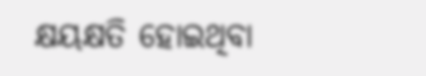କ୍ଷୟକ୍ଷତି ହୋଇଥିବା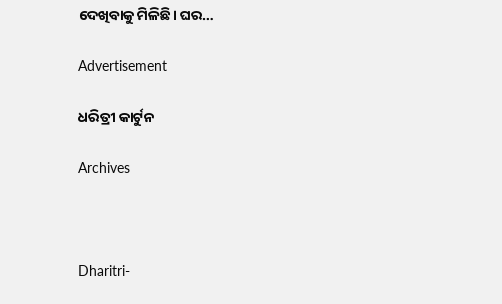ଦେଖିବାକୁ ମିଳିଛି। ଘର…

Advertisement

ଧରିତ୍ରୀ କାର୍ଟୁନ

Archives



Dharitri-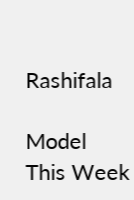Rashifala

Model This Week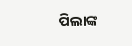ପିଲାଙ୍କ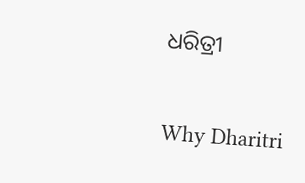ଧରିତ୍ରୀ

Why Dharitri